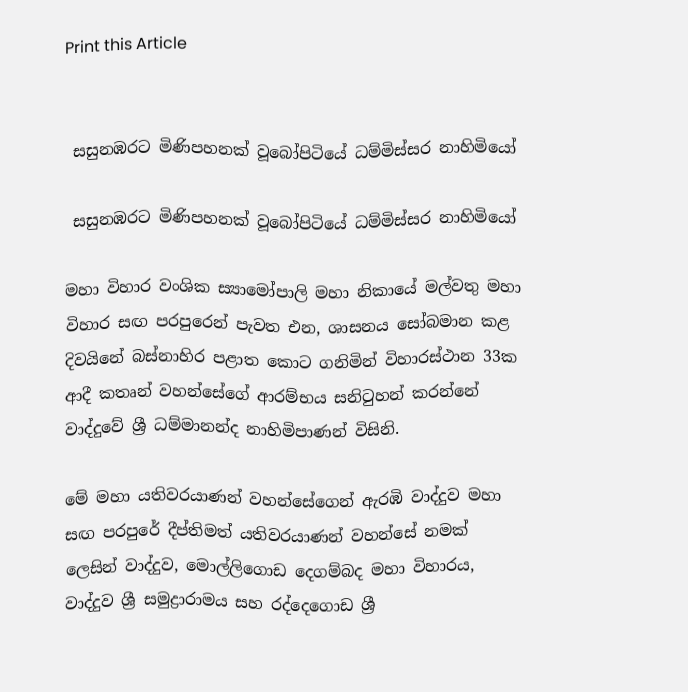Print this Article


 සසුනඹරට මිණිපහනක් වූබෝපිටියේ ධම්මිස්සර නාහිමියෝ

 සසුනඹරට මිණිපහනක් වූබෝපිටියේ ධම්මිස්සර නාහිමියෝ

මහා විහාර වංශික ස්‍යාමෝපාලි මහා නිකායේ මල්වතු මහා විහාර සඟ පරපුරෙන් පැවත එන, ශාසනය සෝබමාන කළ දිවයිනේ බස්නාහිර පළාත කොට ගනිමින් විහාරස්ථාන 33ක ආදී කතෘන් වහන්සේගේ ආරම්භය සනිටුහන් කරන්නේ වාද්දුවේ ශ්‍රී ධම්මානන්ද නාහිමිපාණන් විසිනි.

මේ මහා යතිවරයාණන් වහන්සේගෙන් ඇරඹි වාද්දුව මහා සඟ පරපුරේ දීප්තිමත් යතිවරයාණන් වහන්සේ නමක් ලෙසින් වාද්දුව, මොල්ලිගොඩ දෙගම්බද මහා විහාරය, වාද්දුව ශ්‍රී සමුද්‍රාරාමය සහ රද්දෙගොඩ ශ්‍රී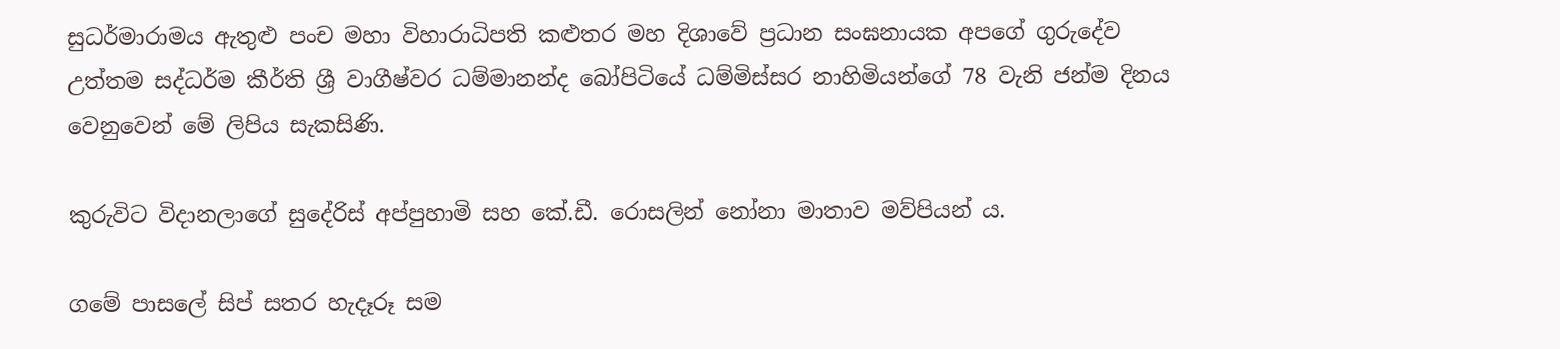සුධර්මාරාමය ඇතුළු පංච මහා විහාරාධිපති කළුතර මහ දිශාවේ ප්‍රධාන සංඝනායක අපගේ ගුරුදේව උත්තම සද්ධර්ම කීර්ති ශ්‍රී වාගීෂ්වර ධම්මානන්ද බෝපිටියේ ධම්මිස්සර නාහිමියන්ගේ 78 වැනි ජන්ම දිනය වෙනුවෙන් මේ ලිපිය සැකසිණි.

කුරුවිට විදානලාගේ සුදේරිස් අප්පුහාමි සහ කේ.ඩී. රොසලින් නෝනා මාතාව මව්පියන් ය.

ගමේ පාසලේ සිප් සතර හැදෑරූ සම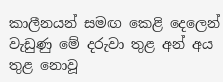කාලීනයන් සමඟ කෙළි දෙලෙන් වැඩුණු මේ දරුවා තුළ අන් අය තුළ නොවූ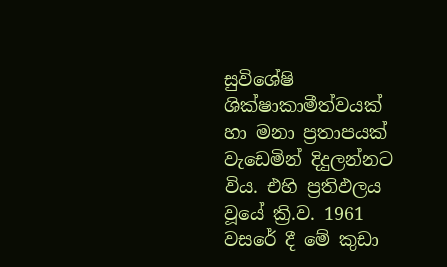සුවිශේෂි ශික්ෂාකාමීත්වයක් හා මනා ප්‍රතාපයක් වැඩෙමින් දිදුලන්නට විය. එහි ප්‍රතිඵලය වූයේ ක්‍රි.ව. 1961 වසරේ දී මේ කුඩා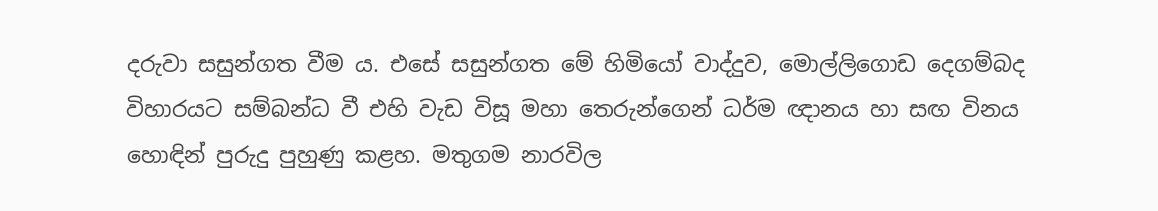දරුවා සසුන්ගත වීම ය. එසේ සසුන්ගත මේ හිමියෝ වාද්දුව, මොල්ලිගොඩ දෙගම්බද විහාරයට සම්බන්ධ වී එහි වැඩ විසූ මහා තෙරුන්ගෙන් ධර්ම ඥානය හා සඟ විනය හොඳින් පුරුදු පුහුණු කළහ. මතුගම නාරවිල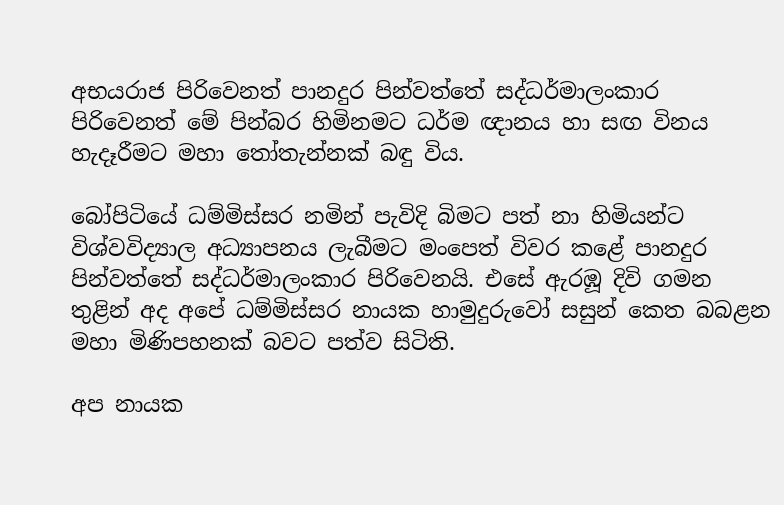අභයරාජ පිරිවෙනත් පානදුර පින්වත්තේ සද්ධර්මාලංකාර පිරිවෙනත් මේ පින්බර හිමිනමට ධර්ම ඥානය හා සඟ විනය හැදෑරීමට මහා තෝතැන්නක් බඳු විය.

බෝපිටියේ ධම්මිස්සර නමින් පැවිදි බිමට පත් නා හිමියන්ට විශ්වවිද්‍යාල අධ්‍යාපනය ලැබීමට මංපෙත් විවර කළේ පානදුර පින්වත්තේ සද්ධර්මාලංකාර පිරිවෙනයි. එසේ ඇරඹූ දිවි ගමන තුළින් අද අපේ ධම්මිස්සර නායක හාමුදුරුවෝ සසුන් කෙත බබළන මහා මිණිපහනක් බවට පත්ව සිටිති.

අප නායක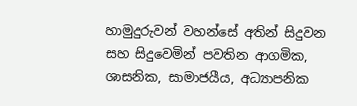හාමුදුරුවන් වහන්සේ අතින් සිදුවන සහ සිදුවෙමින් පවතින ආගමික, ශාසනික, සාමාජයීය, අධ්‍යාපනික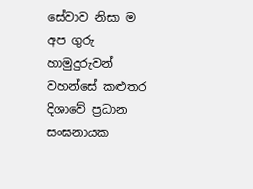සේවාව නිසා ම අප ගුරු හාමුදුරුවන් වහන්සේ කළුතර දිශාවේ ප්‍රධාන සංඝනායක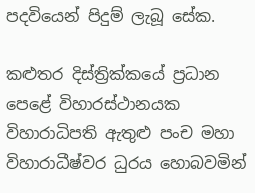පදවියෙන් පිදුම් ලැබූ සේක.

කළුතර දිස්ත්‍රික්කයේ ප්‍රධාන පෙළේ විහාරස්ථානයක විහාරාධිපති ඇතුළු පංච මහා විහාරාධීෂ්වර ධුරය හොබවමින්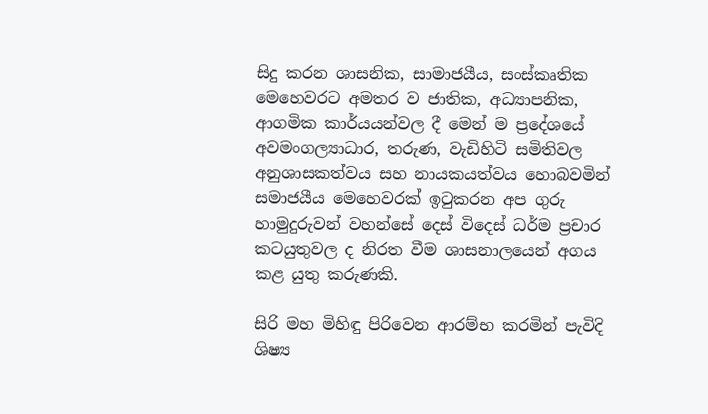සිදු කරන ශාසනික, සාමාජයීය, සංස්කෘතික මෙහෙවරට අමතර ව ජාතික, අධ්‍යාපනික, ආගමික කාර්යයන්වල දී මෙන් ම ප්‍රදේශයේ අවමංගල්‍යාධාර, තරුණ, වැඩිහිටි සමිතිවල අනුශාසකත්වය සහ නායකයත්වය හොබවමින් සමාජයීය මෙහෙවරක් ඉටුකරන අප ගුරු හාමුදුරුවන් වහන්සේ දෙස් විදෙස් ධර්ම ප්‍රචාර කටයුතුවල ද නිරත වීම ශාසනාලයෙන් අගය කළ යුතු කරුණකි.

සිරි මහ මිහිඳු පිරිවෙන ආරම්භ කරමින් පැවිදි ශිෂ්‍ය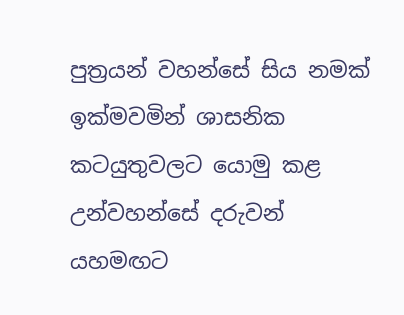පුත්‍රයන් වහන්සේ සිය නමක් ඉක්මවමින් ශාසනික කටයුතුවලට යොමු කළ උන්වහන්සේ දරුවන් යහමඟට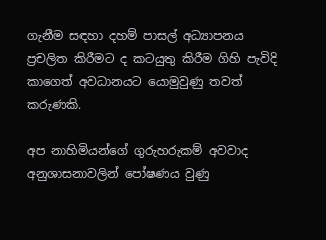ගැනීම සඳහා දහම් පාසල් අධ්‍යාපනය ප්‍රචලිත කිරීමට ද කටයුතු කිරීම ගිහි පැවිදි කාගෙත් අවධානයට යොමුවුණු තවත් කරුණකි.

අප නාහිමියන්ගේ ගුරුහරුකම් අවවාද අනුශාසනාවලින් පෝෂණය වුණු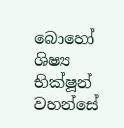බොහෝ ශිෂ්‍ය භික්ෂූන් වහන්සේ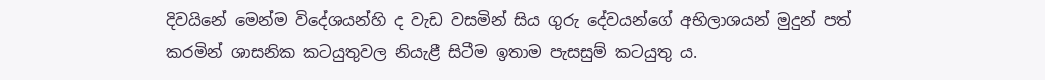දිවයිනේ මෙන්ම විදේශයන්හි ද වැඩ වසමින් සිය ගුරු දේවයන්ගේ අභිලාශයන් මුදුන් පත් කරමින් ශාසනික කටයුතුවල නියැළී සිටීම ඉතාම පැසසුම් කටයුතු ය.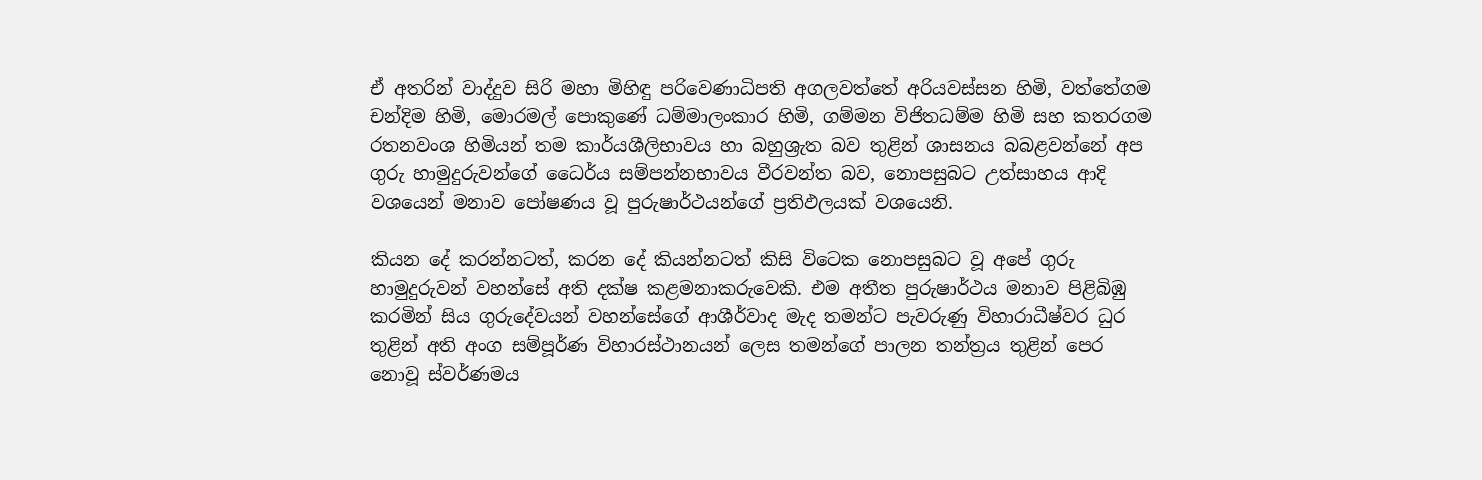ඒ අතරින් වාද්දුව සිරි මහා මිහිඳු පරිවෙණාධිපති අගලවත්තේ අරියවස්සන හිමි, වත්තේගම චන්දිම හිමි, මොරමල් පොකුණේ ධම්මාලංකාර හිමි, ගම්මන විජිතධම්ම හිමි සහ කතරගම රතනවංශ හිමියන් තම කාර්යශීලිභාවය හා බහුශ්‍රැත බව තුළින් ශාසනය බබළවන්නේ අප ගුරු හාමුදුරුවන්ගේ ධෛර්ය සම්පන්නභාවය වීරවන්ත බව, නොපසුබට උත්සාහය ආදි වශයෙන් මනාව පෝෂණය වූ පුරුෂාර්ථයන්ගේ ප්‍රතිඵලයක් වශයෙනි.

කියන දේ කරන්නටත්, කරන දේ කියන්නටත් කිසි විටෙක නොපසුබට වූ අපේ ගුරු හාමුදුරුවන් වහන්සේ අති දක්ෂ කළමනාකරුවෙකි. එම අතීත පුරුෂාර්ථය මනාව පිළිබිඹු කරමින් සිය ගුරුදේවයන් වහන්සේගේ ආශීර්වාද මැද තමන්ට පැවරුණු විහාරාධීෂ්වර ධුර තුළින් අති අංග සම්පූර්ණ විහාරස්ථානයන් ලෙස තමන්ගේ පාලන තන්ත්‍රය තුළින් පෙර නොවූ ස්වර්ණමය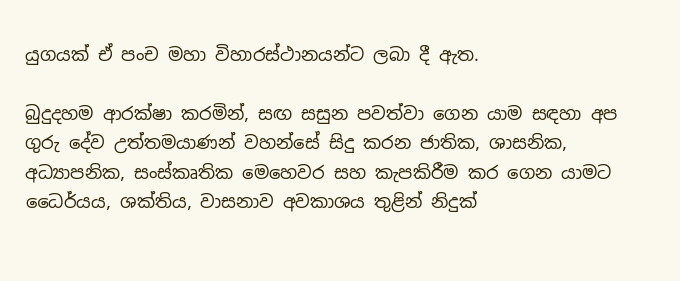යුගයක් ඒ පංච මහා විහාරස්ථානයන්ට ලබා දී ඇත.

බුදුදහම ආරක්ෂා කරමින්, සඟ සසුන පවත්වා ගෙන යාම සඳහා අප ගුරු දේව උත්තමයාණන් වහන්සේ සිදු කරන ජාතික, ශාසනික, අධ්‍යාපනික, සංස්කෘතික මෙහෙවර සහ කැපකිරීම කර ගෙන යාමට ධෛර්යය, ශක්තිය, වාසනාව අවකාශය තුළින් නිදුක්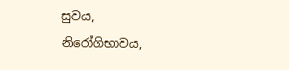සුවය, නිරෝගිභාවය,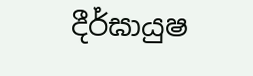දීර්ඝායුෂ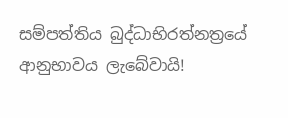සම්පත්තිය බුද්ධාභිරත්නත්‍රයේ ආනුභාවය ලැබේවායි!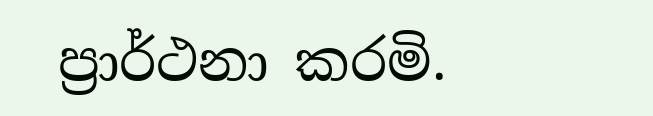ප්‍රාර්ථනා කරමි.